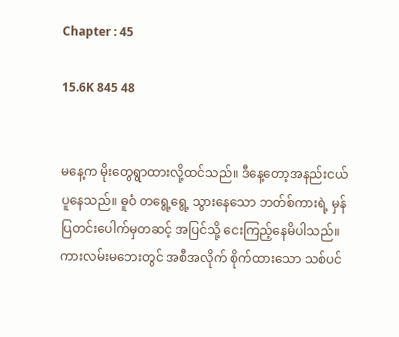Chapter : 45

15.6K 845 48


မနေ့က မိုးတွေရွာထားလို့ထင်သည်။ ဒီနေ့တော့အနည်းငယ် ပူနေသည်။ ဓူဝံ တရွေ့ရွေ့ သွားနေသော ဘတ်စ်ကားရဲ့ မှန်ပြတင်းပေါက်မှတဆင့် အပြင်သို့ ငေးကြည့်နေမိပါသည်။ ကားလမ်းမဘေးတွင် အစီအလိုက် စိုက်ထားသော သစ်ပင်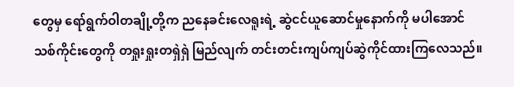တွေမှ ရော်ရွက်ဝါတချို့တို့က ညနေခင်းလေရူးရဲ့ ဆွဲငင်ယူဆောင်မှုနောက်ကို မပါအောင် သစ်ကိုင်းတွေကို တရှုးရှုးတရှဲရှဲ မြည်လျက် တင်းတင်းကျပ်ကျပ်ဆွဲကိုင်ထားကြလေသည်။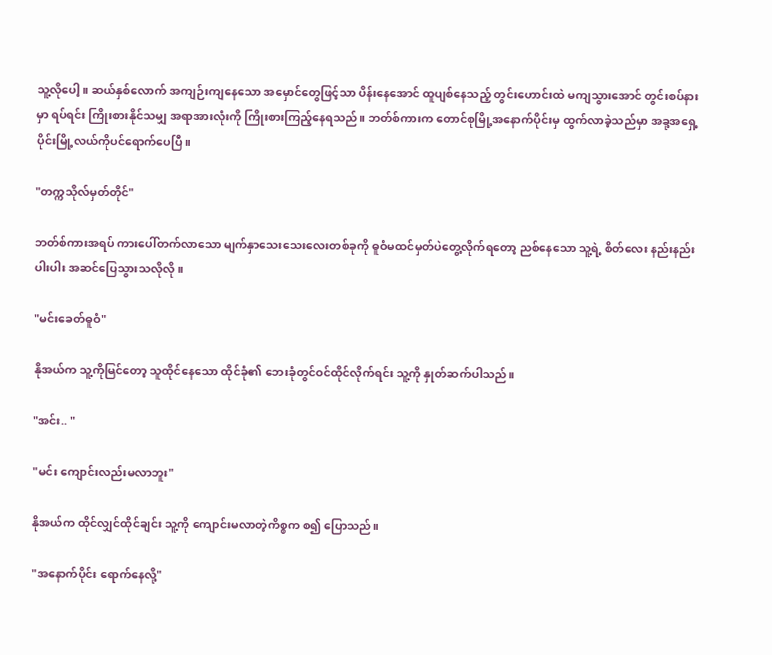သူ့လိုပေါ့။ ဆယ်နှစ်လောက် အကျဉ်းကျနေသော အမှောင်တွေဖြင့်သာ ပိန်းနေအောင် ထူပျစ်နေသည့် တွင်းဟောင်းထဲ မကျသွားအောင် တွင်းစပ်နားမှာ ရပ်ရင်း ကြိုးစားနိုင်သမျှ အရာအားလုံးကို ကြိုးစားကြည့်နေရသည်။ ဘတ်စ်ကားက တောင်စုမြို့အနောက်ပိုင်းမှ ထွက်လာခဲ့သည်မှာ အခု့အရှေ့ပိုင်းမြို့လယ်ကိုပင်ရောက်ပေပြီ။

"တက္ကသိုလ်မှတ်တိုင်"

ဘတ်စ်ကားအရပ် ကားပေါ်တက်လာသော မျက်နှာသေးသေးလေးတစ်ခုကို ဓူဝံမထင်မှတ်ပဲတွေ့လိုက်ရတော့ ညစ်နေသော သူ့ရဲ့ စိတ်လေး နည်းနည်းပါးပါး အဆင်ပြေသွားသလိုလို။

"မင်းခေတ်ဓူဝံ"

နိုအယ်က သူ့ကိုမြင်တော့ သူထိုင်နေသော ထိုင်ခုံ၏ ဘေးခုံတွင်ဝင်ထိုင်လိုက်ရင်း သူ့ကို နှုတ်ဆက်ပါသည်။

"အင်း.. "

"မင်း ကျောင်းလည်းမလာဘူး"

နိုအယ်က ထိုင်လျှင်ထိုင်ချင်း သူ့ကို ကျောင်းမလာတဲ့ကိစ္စက စ၍ ပြောသည်။

"အနောက်ပိုင်း ရောက်နေလို့"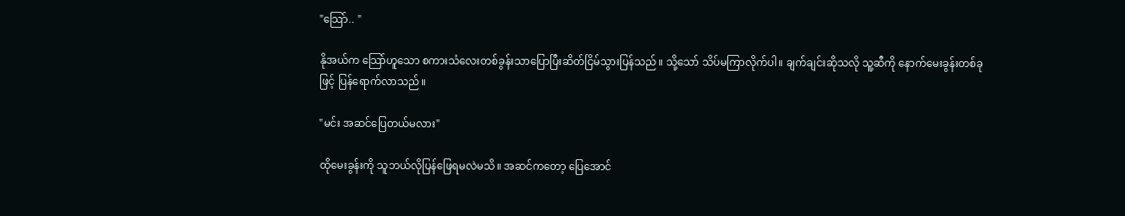"သြော်.. "

နိုအယ်က သြော်ဟူသော စကားသံလေးတစ်ခွန်းသာပြောပြီးဆိတ်ငြိမ်သွားပြန်သည်။ သို့သော် သိပ်မကြာလိုက်ပါ။ ချက်ချင်းဆိုသလို သူ့ဆီကို နောက်မေးခွန်းတစ်ခုဖြင့် ပြန်ရောက်လာသည်။

"မင်း အဆင်ပြေတယ်မလား"

ထိုမေးခွန်းကို သူဘယ်လိုပြန်ဖြေရမလဲမသိ။ အဆင်ကတော့ ပြေအောင်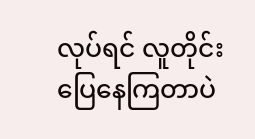လုပ်ရင် လူတိုင်းပြေနေကြတာပဲ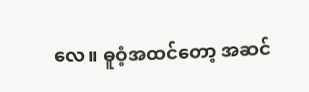လေ။ ဓူဝံ့အထင်တော့ အဆင်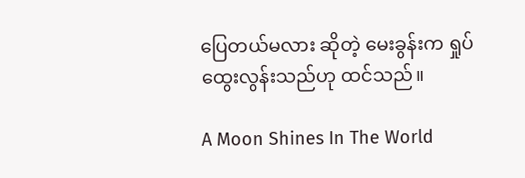ပြေတယ်မလား ဆိုတဲ့ မေးခွန်းက ရှုပ်ထွေးလွန်းသည်ဟု ထင်သည်။

A Moon Shines In The World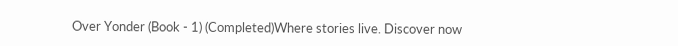Over Yonder (Book - 1) (Completed)Where stories live. Discover now